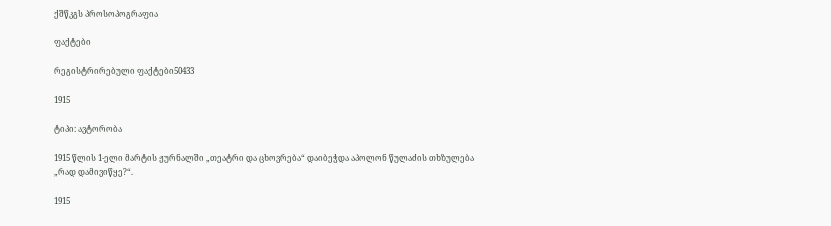ქშწკგს პროსოპოგრაფია

ფაქტები

რეგისტრირებული ფაქტები50433

1915

ტიპი: ავტორობა

1915 წლის 1-ელი მარტის ჟურნალში „თეატრი და ცხოვრება“ დაიბეჭდა აპოლონ წულაძის თხზულება „რად დამივიწყე?“.

1915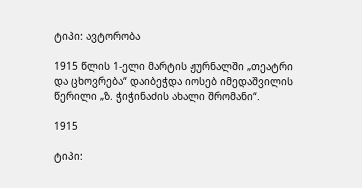ტიპი: ავტორობა

1915 წლის 1-ელი მარტის ჟურნალში „თეატრი და ცხოვრება“ დაიბეჭდა იოსებ იმედაშვილის წერილი „ზ. ჭიჭინაძის ახალი შრომანი“.

1915

ტიპი: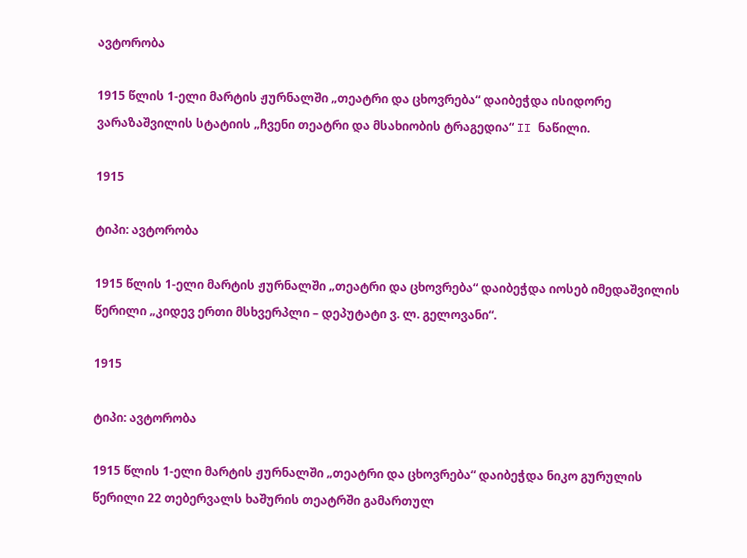ავტორობა

1915 წლის 1-ელი მარტის ჟურნალში „თეატრი და ცხოვრება“ დაიბეჭდა ისიდორე ვარაზაშვილის სტატიის „ჩვენი თეატრი და მსახიობის ტრაგედია“ II ნაწილი.

1915

ტიპი: ავტორობა

1915 წლის 1-ელი მარტის ჟურნალში „თეატრი და ცხოვრება“ დაიბეჭდა იოსებ იმედაშვილის წერილი „კიდევ ერთი მსხვერპლი – დეპუტატი ვ. ლ. გელოვანი“.

1915

ტიპი: ავტორობა

1915 წლის 1-ელი მარტის ჟურნალში „თეატრი და ცხოვრება“ დაიბეჭდა ნიკო გურულის წერილი 22 თებერვალს ხაშურის თეატრში გამართულ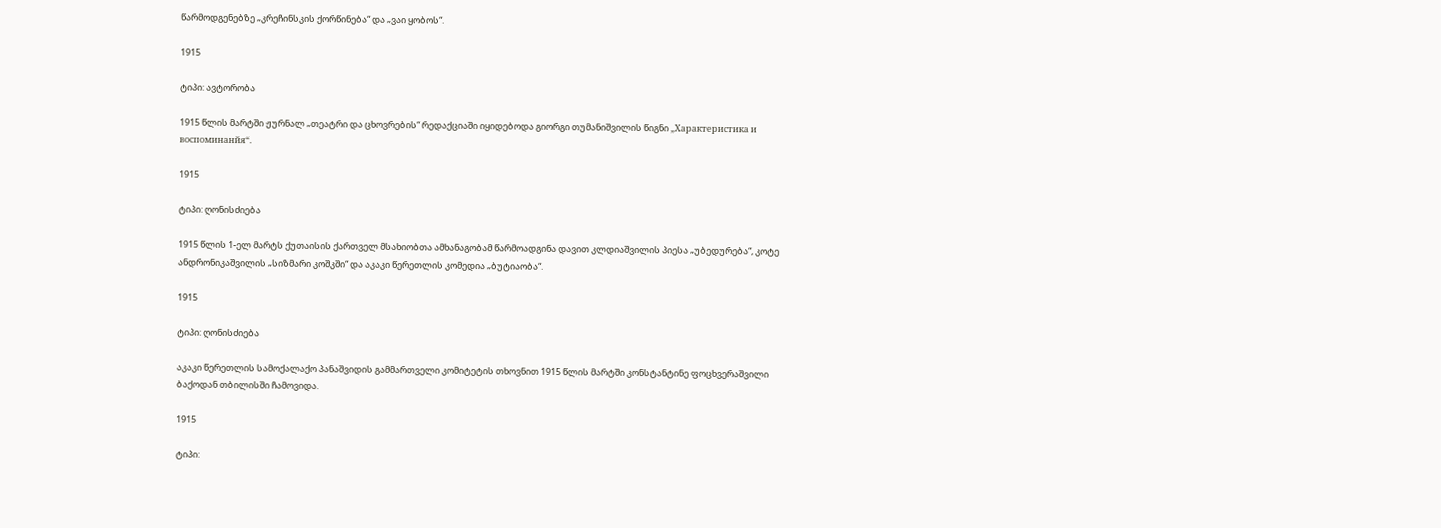წარმოდგენებზე „კრეჩინსკის ქორწინება“ და „ვაი ყობოს“.

1915

ტიპი: ავტორობა

1915 წლის მარტში ჟურნალ „თეატრი და ცხოვრების“ რედაქციაში იყიდებოდა გიორგი თუმანიშვილის წიგნი „Характеристика и воспоминанйя“.

1915

ტიპი: ღონისძიება

1915 წლის 1-ელ მარტს ქუთაისის ქართველ მსახიობთა ამხანაგობამ წარმოადგინა დავით კლდიაშვილის პიესა „უბედურება“, კოტე ანდრონიკაშვილის „სიზმარი კოშკში“ და აკაკი წერეთლის კომედია „ბუტიაობა“.

1915

ტიპი: ღონისძიება

აკაკი წერეთლის სამოქალაქო პანაშვიდის გამმართველი კომიტეტის თხოვნით 1915 წლის მარტში კონსტანტინე ფოცხვერაშვილი ბაქოდან თბილისში ჩამოვიდა.

1915

ტიპი: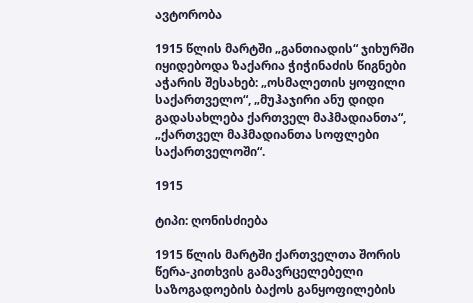ავტორობა

1915 წლის მარტში „განთიადის“ ჯიხურში იყიდებოდა ზაქარია ჭიჭინაძის წიგნები აჭარის შესახებ: „ოსმალეთის ყოფილი საქართველო“, „მუჰაჯირი ანუ დიდი გადასახლება ქართველ მაჰმადიანთა“, „ქართველ მაჰმადიანთა სოფლები საქართველოში“.

1915

ტიპი: ღონისძიება

1915 წლის მარტში ქართველთა შორის წერა-კითხვის გამავრცელებელი საზოგადოების ბაქოს განყოფილების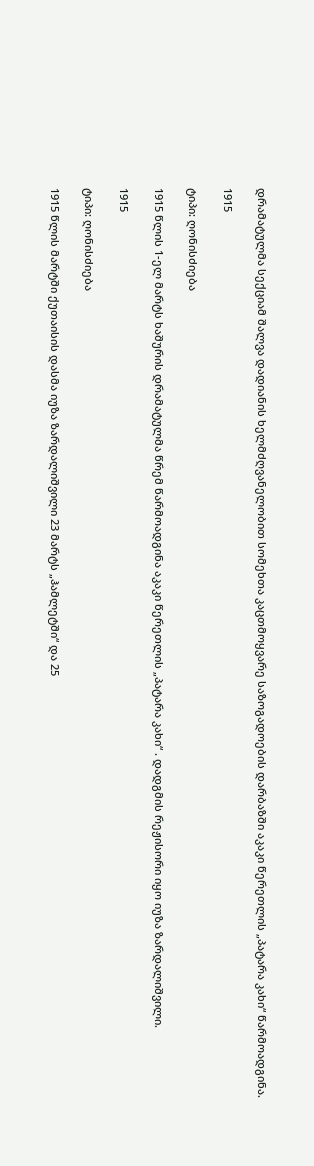დრამატულმა სექციამ შალვა დადიანის ხელმძღვანელობით სომეხთა კაცთმოყვარე საზოგადოების დარბაზში აკაკი წერეთლის „პატარა კახი“ წარმოადგინა.

1915

ტიპი: ღონისძიება

1915 წლის 1-ელ მარტს ხაშურის დრამატულმა წრემ წარმოადგინა აკაკი წერეთლის „პატარა კახი“ . დადგმის რეჟისორი იყო იუზა ზარდალიშვილი.

1915

ტიპი: ღონისძიება

1915 წლის მარტში ქუთაისის დასმა იუზა ზარდალიშვილი 23 მარტს „ჰამლეტში“ და 25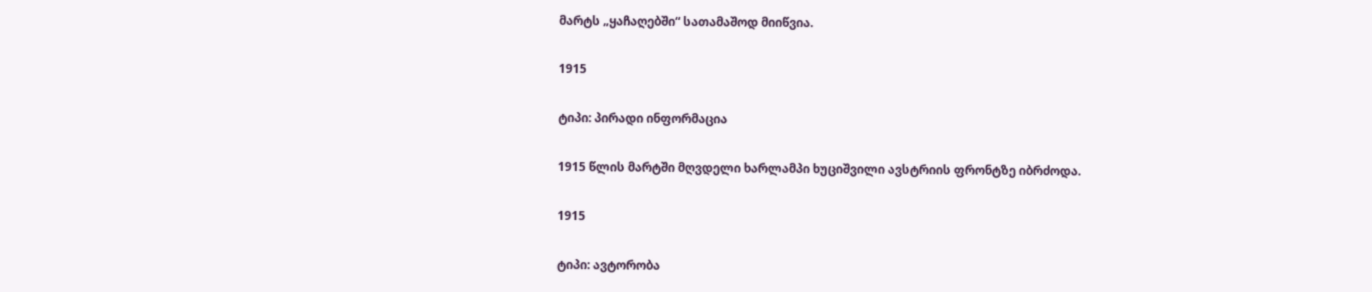მარტს „ყაჩაღებში“ სათამაშოდ მიიწვია.

1915

ტიპი: პირადი ინფორმაცია

1915 წლის მარტში მღვდელი ხარლამპი ხუციშვილი ავსტრიის ფრონტზე იბრძოდა.

1915

ტიპი: ავტორობა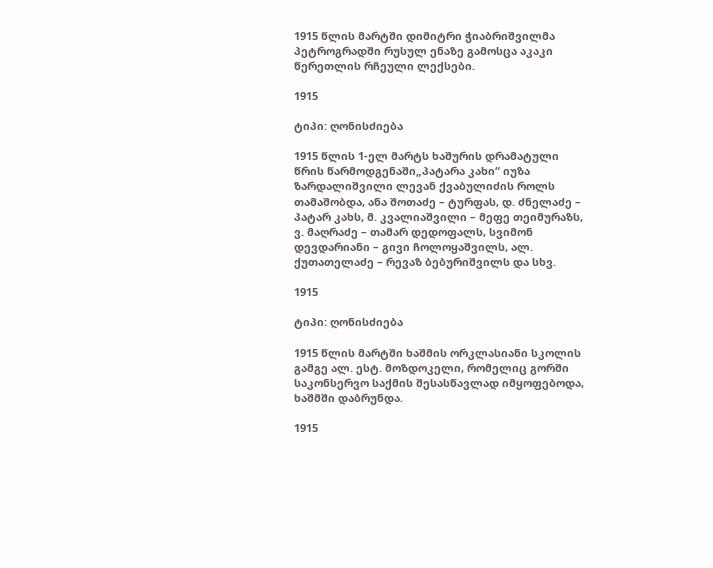1915 წლის მარტში დიმიტრი ჭიაბრიშვილმა პეტროგრადში რუსულ ენაზე გამოსცა აკაკი წერეთლის რჩეული ლექსები.

1915

ტიპი: ღონისძიება

1915 წლის 1-ელ მარტს ხაშურის დრამატული წრის წარმოდგენაში„პატარა კახი“ იუზა ზარდალიშვილი ლევან ქვაბულიძის როლს თამაშობდა, ანა შოთაძე – ტურფას, დ. ძნელაძე – პატარ კახს, მ. კვალიაშვილი – მეფე თეიმურაზს, ვ. მაღრაძე – თამარ დედოფალს, სვიმონ დევდარიანი – გივი ჩოლოყაშვილს, ალ. ქუთათელაძე – რევაზ ბებურიშვილს და სხვ.

1915

ტიპი: ღონისძიება

1915 წლის მარტში ხაშმის ორკლასიანი სკოლის გამგე ალ. ესტ. მოზდოკელი, რომელიც გორში საკონსერვო საქმის შესასწავლად იმყოფებოდა, ხაშმში დაბრუნდა.

1915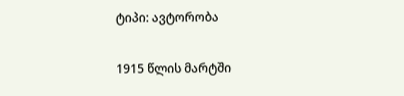ტიპი: ავტორობა

1915 წლის მარტში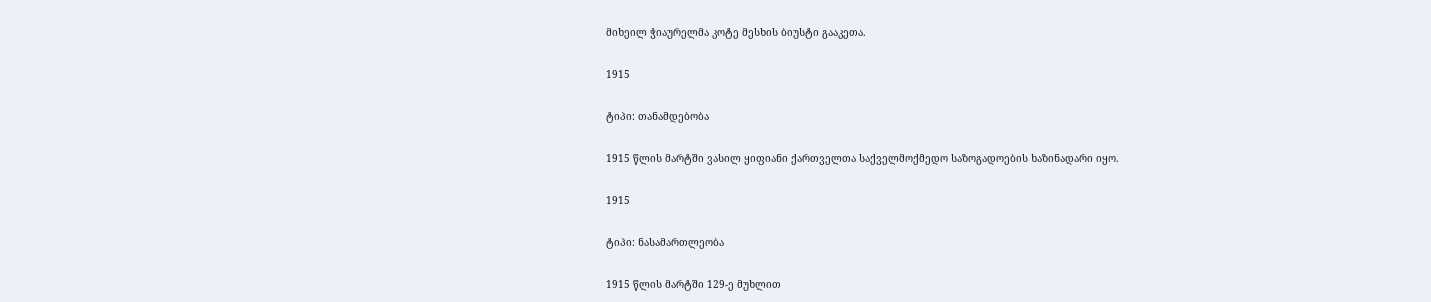მიხეილ ჭიაურელმა კოტე მესხის ბიუსტი გააკეთა.

1915

ტიპი: თანამდებობა

1915 წლის მარტში ვასილ ყიფიანი ქართველთა საქველმოქმედო საზოგადოების ხაზინადარი იყო.

1915

ტიპი: ნასამართლეობა

1915 წლის მარტში 129-ე მუხლით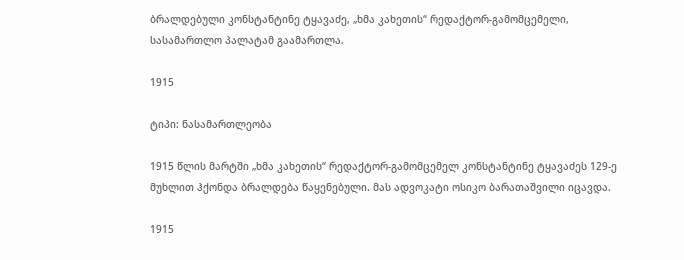ბრალდებული კონსტანტინე ტყავაძე, „ხმა კახეთის“ რედაქტორ-გამომცემელი, სასამართლო პალატამ გაამართლა.

1915

ტიპი: ნასამართლეობა

1915 წლის მარტში „ხმა კახეთის“ რედაქტორ-გამომცემელ კონსტანტინე ტყავაძეს 129-ე მუხლით ჰქონდა ბრალდება წაყენებული. მას ადვოკატი ოსიკო ბარათაშვილი იცავდა.

1915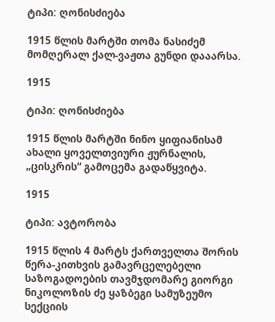ტიპი: ღონისძიება

1915 წლის მარტში თომა ნასიძემ მომღერალ ქალ-ვაჟთა გუნდი დააარსა.

1915

ტიპი: ღონისძიება

1915 წლის მარტში ნინო ყიფიანისამ ახალი ყოველთვიური ჟურნალის, „ცისკრის“ გამოცემა გადაწყვიტა.

1915

ტიპი: ავტორობა

1915 წლის 4 მარტს ქართველთა შორის წერა-კითხვის გამავრცელებელი საზოგადოების თავმჯდომარე გიორგი ნიკოლოზის ძე ყაზბეგი სამუზეუმო სექციის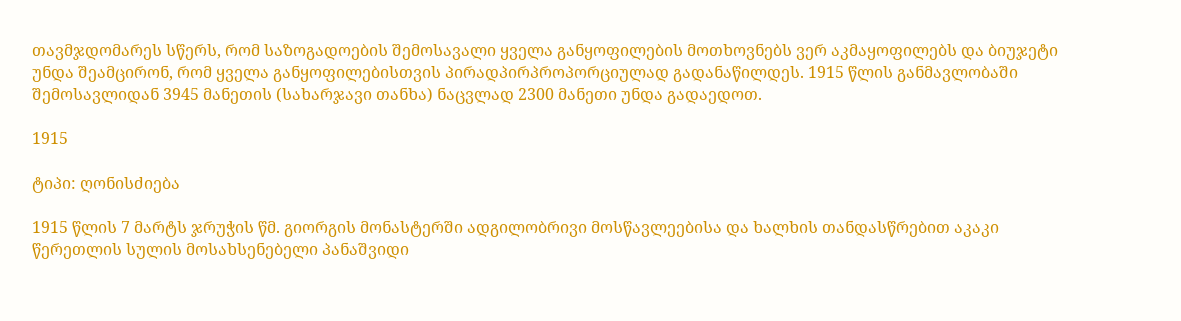თავმჯდომარეს სწერს, რომ საზოგადოების შემოსავალი ყველა განყოფილების მოთხოვნებს ვერ აკმაყოფილებს და ბიუჯეტი უნდა შეამცირონ, რომ ყველა განყოფილებისთვის პირადპირპროპორციულად გადანაწილდეს. 1915 წლის განმავლობაში შემოსავლიდან 3945 მანეთის (სახარჯავი თანხა) ნაცვლად 2300 მანეთი უნდა გადაედოთ.

1915

ტიპი: ღონისძიება

1915 წლის 7 მარტს ჯრუჭის წმ. გიორგის მონასტერში ადგილობრივი მოსწავლეებისა და ხალხის თანდასწრებით აკაკი წერეთლის სულის მოსახსენებელი პანაშვიდი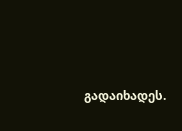გადაიხადეს.